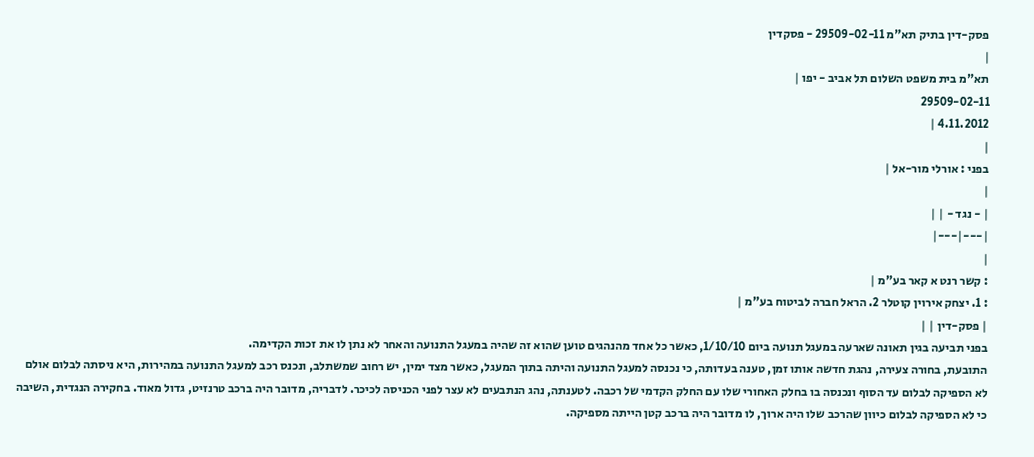פסק-דין בתיק תא"מ 29509-02-11 - פסקדין
|
תא"מ בית משפט השלום תל אביב - יפו |
29509-02-11
4.11.2012 |
|
בפני : אורלי מור-אל |
|
| - נגד - | |
|---|---|
|
: קשר רנט א קאר בע"מ |
: 1. יצחק אירוין קוטלר 2. הראל חברה לביטוח בע"מ |
| פסק-דין | |
בפני תביעה בגין תאונה שארעה במעגל תנועה ביום 1/10/10, כאשר כל אחד מהנהגים טוען שהוא זה שהיה במעגל התנועה והאחר לא נתן לו את זכות הקדימה.
התובעת, בחורה צעירה, נהגת חדשה אותו זמן, טענה בעדותה, כי נכנסה למעגל התנועה והיתה בתוך המעגל, כאשר מצד ימין, יש רחוב שמשתלב, ונכנס רכב למעגל התנועה במהירות, היא ניסתה לבלום אולם לא הספיקה לבלום עד הסוף ונכנסה בו בחלק האחורי שלו עם החלק הקדמי של רכבה. לטענתה, נהג הנתבעים לא עצר לפני הכניסה לכיכר. לדבריה, מדובר היה ברכב טרנזיט, גדול מאוד. בחקירה הנגדית, השיבה כי לא הספיקה לבלום כיוון שהרכב שלו היה ארוך, לו מדובר היה ברכב קטן הייתה מספיקה.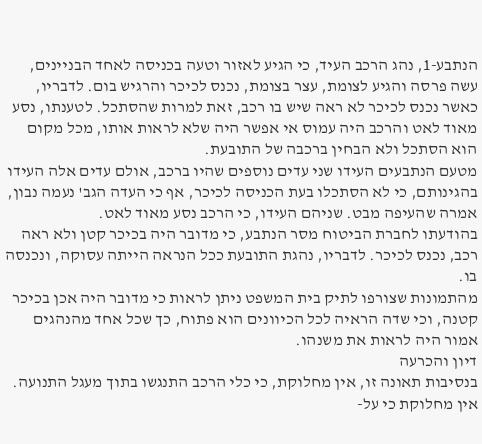הנתבע-1, נהג הרכב העיד, כי הגיע לאזור וטעה בכניסה לאחד הבניינים, עשה פרסה והגיע לצומת, עצר בצומת, נכנס לכיכר והרגיש בום. לדבריו, כאשר נכנס לכיכר לא ראה שיש בו רכב, זאת למרות שהסתכל. לטענתו, נסע מאוד לאט והרכב היה עמוס אי אפשר היה שלא לראות אותו, מכל מקום הוא הסתכל ולא הבחין ברכבה של התובעת.
מטעם הנתבעים העידו שני עדים נוספים שהיו ברכב, אולם עדים אלה העידו בהגינותם, כי לא הסתכלו בעת הכניסה לכיכר, אף כי העדה הגב' נעמה נבון, אמרה שהעיפה מבט. שניהם העידו, כי הרכב נסע מאוד לאט.
בהודעתו לחברת הביטוח מסר הנתבע, כי מדובר היה בכיכר קטן ולא ראה רכב, נכנס לכיכר. לדבריו, נהגת התובעת ככל הנראה הייתה עסוקה, ונכנסה בו.
מהתמונות שצורפו לתיק בית המשפט ניתן לראות כי מדובר היה אכן בכיכר קטנה, וכי שדה הראיה לכל הכיוונים הוא פתוח, כך שכל אחד מהנהגים אמור היה לראות את משנהו.
דיון והכרעה
בנסיבות תאונה זו, אין מחלוקת, כי כלי הרכב התנגשו בתוך מעגל התנועה. אין מחלוקת כי על-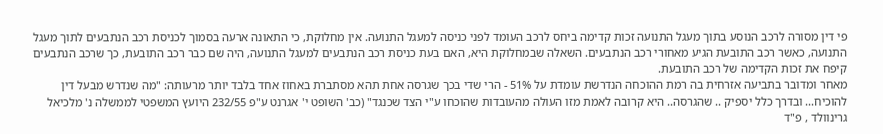פי דין מסורה לרכב הנוסע בתוך מעגל התנועה זכות קדימה ביחס לרכב העומד לפני כניסה למעגל התנועה. אין מחלוקת, כי התאונה ארעה בסמוך לכניסת רכב הנתבעים לתוך מעגל התנועה, כאשר רכב התובעת הגיע מאחורי רכב הנתבעים. השאלה שבמחלוקת היא, האם בעת כניסת רכב הנתבעים למעגל התנועה, היה שם כבר רכב התובעת, כך שרכב הנתבעים קיפח את זכות הקדימה של רכב התובעת.
מאחר ומדובר בתביעה אזרחית בה רמת ההוכחה הנדרשת עומדת על 51% - הרי שדי בכך שגרסה אחת תהא מסתברת באחוז אחד בלבד יותר מרעותה: "מה שנדרש מבעל דין להוכיח... ובדרך כלל יספיק .. שהגרסה.. היא קרובה לאמת מזו העולה מהעובדות שהוכחו ע"י הצד שכנגד" (כב' השופט י' אגרנט ע"פ 232/55 היועץ המשפטי לממשלה נ' מלכיאל גרינוולד , פ"ד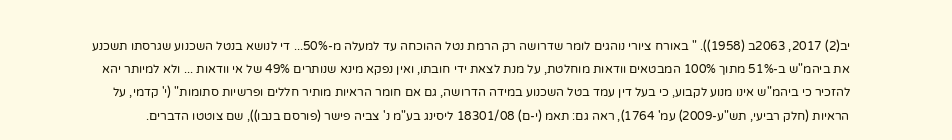יב(2) 2017, 2063ב (1958)). " באורח ציורי נוהגים לומר שדרושה רק הרמת נטל ההוכחה עד למעלה מ-50%... די לנושא בנטל השכנוע שגרסתו תשכנע את ביהמ"ש ב-51% מתוך 100% המבטאים וודאות מוחלטת, על מנת לצאת ידי חובתו, ואין נפקא מינא שנותרים 49% של אי וודאות ... ולא למיותר יהא להזכיר כי ביהמ"ש אינו מנוע לקבוע, כי בעל דין עמד בטל השכנוע במידה הדרושה, גם אם חומר הראיות מותיר חללים ופרשיות סתומות" (י' קדמי, על הראיות (חלק רביעי, תש"ע-2009) עמ' 1764), ראה גם: תאמ (י-ם) 18301/08 ליסינג בע"מ נ' צביה פישר (פורסם בנבו)), שם צוטטו הדברים.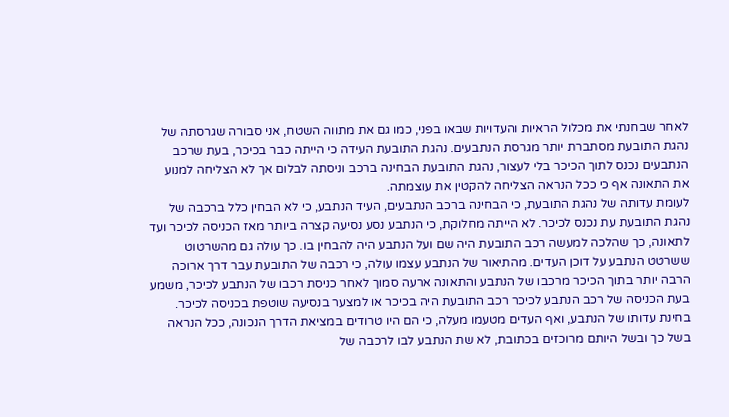לאחר שבחנתי את מכלול הראיות והעדויות שבאו בפני, כמו גם את מתווה השטח, אני סבורה שגרסתה של נהגת התובעת מסתברת יותר מגרסת הנתבעים. נהגת התובעת העידה כי הייתה כבר בכיכר, בעת שרכב הנתבעים נכנס לתוך הכיכר בלי לעצור, נהגת התובעת הבחינה ברכב וניסתה לבלום אך לא הצליחה למנוע את התאונה אף כי ככל הנראה הצליחה להקטין את עוצמתה.
לעומת עדותה של נהגת התובעת, כי הבחינה ברכב הנתבעים, העיד הנתבע, כי לא הבחין כלל ברכבה של נהגת התובעת עת נכנס לכיכר. לא הייתה מחלוקת, כי הנתבע נסע נסיעה קצרה ביותר מאז הכניסה לכיכר ועד לתאונה, כך שהלכה למעשה רכב התובעת היה שם ועל הנתבע היה להבחין בו. כך עולה גם מהשרטוט ששרטט הנתבע על דוכן העדים. מהתיאור של הנתבע עצמו עולה, כי רכבה של התובעת עבר דרך ארוכה הרבה יותר בתוך הכיכר מרכבו של הנתבע והתאונה ארעה סמוך לאחר כניסת רכבו של הנתבע לכיכר, משמע בעת הכניסה של רכב הנתבע לכיכר רכב התובעת היה בכיכר או למצער בנסיעה שוטפת בכניסה לכיכר.
בחינת עדותו של הנתבע, ואף העדים מטעמו מעלה, כי הם היו טרודים במציאת הדרך הנכונה, ככל הנראה בשל כך ובשל היותם מרוכזים בכתובת, לא שת הנתבע לבו לרכבה של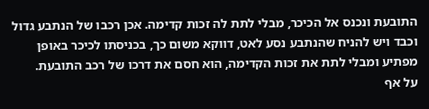התובעת ונכנס אל הכיכר, מבלי לתת לה זכות קדימה. אכן רכבו של הנתבע גדול וכבד ויש להניח שהנתבע נסע לאט, דווקא משום כך, בכניסתו לכיכר באופן מפתיע ומבלי לתת את זכות הקדימה, הוא חסם את דרכו של רכב התובעת.
על אף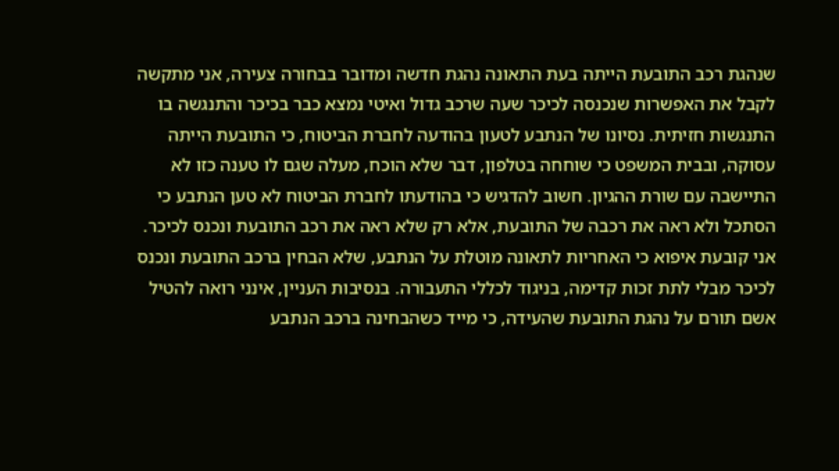שנהגת רכב התובעת הייתה בעת התאונה נהגת חדשה ומדובר בבחורה צעירה, אני מתקשה לקבל את האפשרות שנכנסה לכיכר שעה שרכב גדול ואיטי נמצא כבר בכיכר והתנגשה בו התנגשות חזיתית. נסיונו של הנתבע לטעון בהודעה לחברת הביטוח, כי התובעת הייתה עסוקה, ובבית המשפט כי שוחחה בטלפון, דבר שלא הוכח, מעלה שגם לו טענה כזו לא התיישבה עם שורת ההגיון. חשוב להדגיש כי בהודעתו לחברת הביטוח לא טען הנתבע כי הסתכל ולא ראה את רכבה של התובעת, אלא רק שלא ראה את רכב התובעת ונכנס לכיכר.
אני קובעת איפוא כי האחריות לתאונה מוטלת על הנתבע, שלא הבחין ברכב התובעת ונכנס לכיכר מבלי לתת זכות קדימה, בניגוד לכללי התעבורה. בנסיבות העניין, אינני רואה להטיל אשם תורם על נהגת התובעת שהעידה, כי מייד כשהבחינה ברכב הנתבע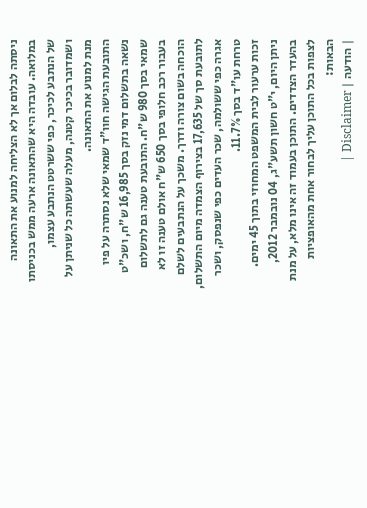ניסתה לבלום אך לא הצליחה למנוע את התאונה במלואה. עובדה היא שהתאונה ארעה ממש בכניסתו של הנתבע לכיכר, כפי ששרטט הנתבע עצמו, ושמדובר בכיכר קטנה, מעלה שעשתה כל שניתן על מנת למנוע את התאונה.
התובעת הגישה חוו"ד שמאי שלא נסתרה על פיו נשאה בתשלום דמי נזק בסך 16,985 ש"ח, ושכ"ט שמאי בסך 980 ש"ח. התובעת טענה גם לתשלום בעבור רכב חלופי בסך 650 ש"ח אולם טענה זו לא הוכחה בשום צורה ודרך. משכך על הנתבעים לשלם לתובעת סך של 17,635 בצירוף הצמדה מיום התשלום, אגרה כפי ששולמה, שכר העדים כפי שנפסק, ושכר טרחת עו"ד בסך 11.7%.
זכות ערעור לבית המשפט המחוזי בתוך 45 ימים.
ניתן היום, י"ט חשון תשע"ג, 04 נובמבר 2012, בהעדר הצדדים. התוכן בעמוד זה אינו מלא, על מנת לצפות בכל התוכן עליך לבחור אחת מהאופציות הבאות:
| הודעה | Disclaimer |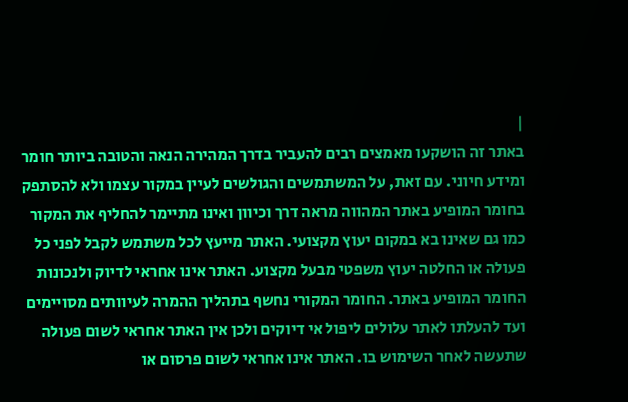|
באתר זה הושקעו מאמצים רבים להעביר בדרך המהירה הנאה והטובה ביותר חומר ומידע חיוני. עם זאת, על המשתמשים והגולשים לעיין במקור עצמו ולא להסתפק בחומר המופיע באתר המהווה מראה דרך וכיוון ואינו מתיימר להחליף את המקור כמו גם שאינו בא במקום יעוץ מקצועי. האתר מייעץ לכל משתמש לקבל לפני כל פעולה או החלטה יעוץ משפטי מבעל מקצוע. האתר אינו אחראי לדיוק ולנכונות החומר המופיע באתר. החומר המקורי נחשף בתהליך ההמרה לעיוותים מסויימים ועד להעלתו לאתר עלולים ליפול אי דיוקים ולכן אין האתר אחראי לשום פעולה שתעשה לאחר השימוש בו. האתר אינו אחראי לשום פרסום או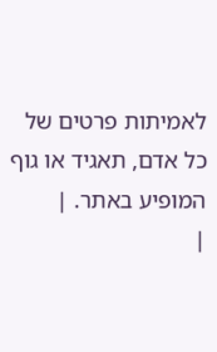לאמיתות פרטים של כל אדם, תאגיד או גוף המופיע באתר. |
|